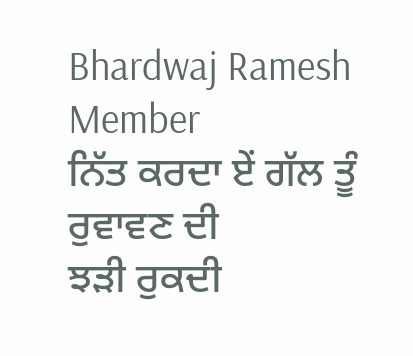Bhardwaj Ramesh
Member
ਨਿੱਤ ਕਰਦਾ ਏਂ ਗੱਲ ਤੂੰ ਰੁਵਾਵਣ ਦੀ
ਝੜੀ ਰੁਕਦੀ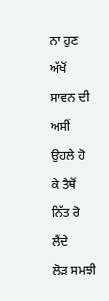ਨਾ ਹੁਣ ਅੱਖੋਂ ਸਾਵਨ ਦੀ
ਅਸੀਂ ਉਹਲੇ ਹੋ ਕੇ ਤੈਥੋਂ ਨਿੱਤ ਰੋ ਲੈਂਦੇ
ਲੋੜ ਸਮਝੀ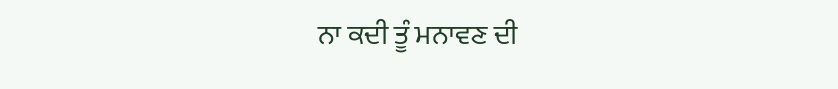ਨਾ ਕਦੀ ਤੂੰ ਮਨਾਵਣ ਦੀ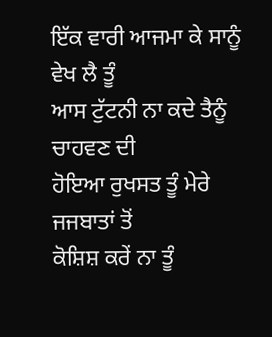ਇੱਕ ਵਾਰੀ ਆਜਮਾ ਕੇ ਸਾਨੂੰ ਵੇਖ ਲੈ ਤੂੰ
ਆਸ ਟੁੱਟਨੀ ਨਾ ਕਦੇ ਤੈਨੂੰ ਚਾਹਵਣ ਦੀ
ਹੋਇਆ ਰੁਖਸਤ ਤੂੰ ਮੇਰੇ ਜਜਬਾਤਾਂ ਤੋਂ
ਕੋਸ਼ਿਸ਼ ਕਰੇਂ ਨਾ ਤੂੰ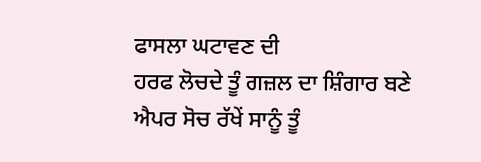ਫਾਸਲਾ ਘਟਾਵਣ ਦੀ
ਹਰਫ ਲੋਚਦੇ ਤੂੰ ਗਜ਼ਲ ਦਾ ਸ਼ਿੰਗਾਰ ਬਣੇ
ਐਪਰ ਸੋਚ ਰੱਖੇਂ ਸਾਨੂੰ ਤੂੰ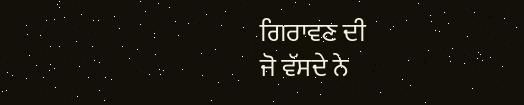ਗਿਰਾਵਣ ਦੀ
ਜੋ ਵੱਸਦੇ ਨੇ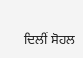ਦਿਲੀਂ ਸੋਹਲ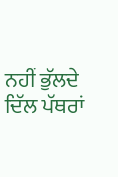ਨਹੀਂ ਭੁੱਲਦੇ
ਦਿੱਲ ਪੱਥਰਾਂ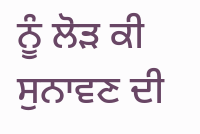ਨੂੰ ਲੋੜ ਕੀ ਸੁਨਾਵਣ ਦੀ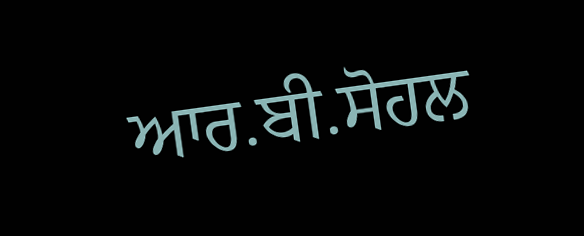ਆਰ.ਬੀ.ਸੋਹਲ